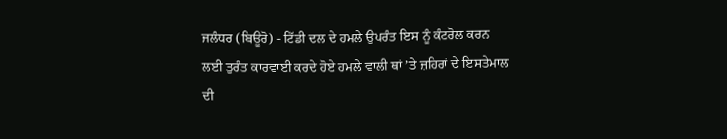ਜਲੰਧਰ (ਬਿਊਰੋ) - ਟਿੱਡੀ ਦਲ ਦੇ ਹਮਲੇ ਉਪਰੰਤ ਇਸ ਨੂੰ ਕੰਟਰੋਲ ਕਰਨ ਲਈ ਤੁਰੰਤ ਕਾਰਵਾਈ ਕਰਦੇ ਹੋਏ ਹਮਲੇ ਵਾਲੀ ਥਾਂ ’ਤੇ ਜ਼ਹਿਰਾਂ ਦੇ ਇਸਤੇਮਾਲ ਦੀ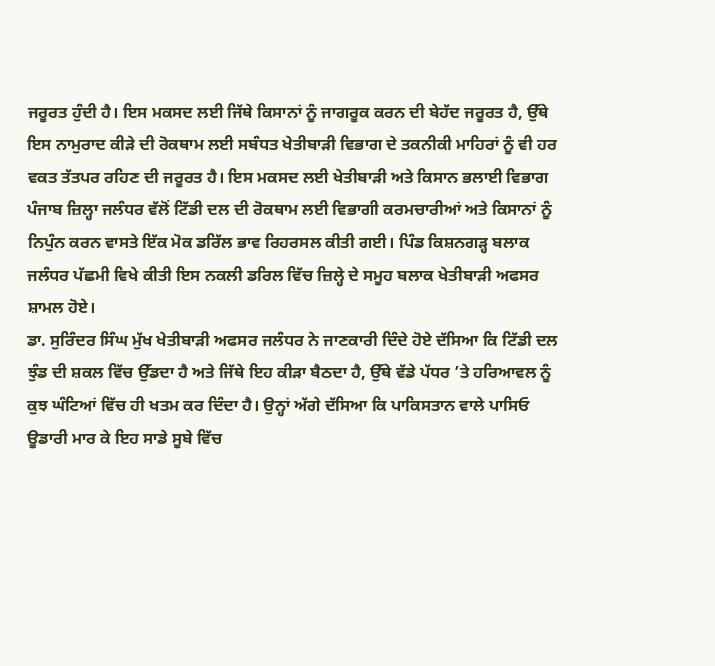ਜਰੂਰਤ ਹੁੰਦੀ ਹੈ। ਇਸ ਮਕਸਦ ਲਈ ਜਿੱਥੇ ਕਿਸਾਨਾਂ ਨੂੰ ਜਾਗਰੂਕ ਕਰਨ ਦੀ ਬੇਹੱਦ ਜਰੂਰਤ ਹੈ, ਉੱਥੇ ਇਸ ਨਾਮੁਰਾਦ ਕੀੜੇ ਦੀ ਰੋਕਥਾਮ ਲਈ ਸਬੰਧਤ ਖੇਤੀਬਾੜੀ ਵਿਭਾਗ ਦੇ ਤਕਨੀਕੀ ਮਾਹਿਰਾਂ ਨੂੰ ਵੀ ਹਰ ਵਕਤ ਤੱਤਪਰ ਰਹਿਣ ਦੀ ਜਰੂਰਤ ਹੈ। ਇਸ ਮਕਸਦ ਲਈ ਖੇਤੀਬਾੜੀ ਅਤੇ ਕਿਸਾਨ ਭਲਾਈ ਵਿਭਾਗ ਪੰਜਾਬ ਜ਼ਿਲ੍ਹਾ ਜਲੰਧਰ ਵੱਲੋਂ ਟਿੱਡੀ ਦਲ ਦੀ ਰੋਕਥਾਮ ਲਈ ਵਿਭਾਗੀ ਕਰਮਚਾਰੀਆਂ ਅਤੇ ਕਿਸਾਨਾਂ ਨੂੰ ਨਿਪੁੰਨ ਕਰਨ ਵਾਸਤੇ ਇੱਕ ਮੋਕ ਡਰਿੱਲ ਭਾਵ ਰਿਹਰਸਲ ਕੀਤੀ ਗਈ। ਪਿੰਡ ਕਿਸ਼ਨਗੜ੍ਹ ਬਲਾਕ ਜਲੰਧਰ ਪੱਛਮੀ ਵਿਖੇ ਕੀਤੀ ਇਸ ਨਕਲੀ ਡਰਿਲ ਵਿੱਚ ਜ਼ਿਲ੍ਹੇ ਦੇ ਸਮੂਹ ਬਲਾਕ ਖੇਤੀਬਾੜੀ ਅਫਸਰ ਸ਼ਾਮਲ ਹੋਏ।
ਡਾ. ਸੁਰਿੰਦਰ ਸਿੰਘ ਮੁੱਖ ਖੇਤੀਬਾੜੀ ਅਫਸਰ ਜਲੰਧਰ ਨੇ ਜਾਣਕਾਰੀ ਦਿੰਦੇ ਹੋਏ ਦੱਸਿਆ ਕਿ ਟਿੱਡੀ ਦਲ ਝੁੰਡ ਦੀ ਸ਼ਕਲ ਵਿੱਚ ਉੱਡਦਾ ਹੈ ਅਤੇ ਜਿੱਥੇ ਇਹ ਕੀੜਾ ਬੈਠਦਾ ਹੈ, ਉੱਥੇ ਵੱਡੇ ਪੱਧਰ ’ਤੇ ਹਰਿਆਵਲ ਨੂੰ ਕੁਝ ਘੰਟਿਆਂ ਵਿੱਚ ਹੀ ਖਤਮ ਕਰ ਦਿੰਦਾ ਹੈ। ਉਨ੍ਹਾਂ ਅੱਗੇ ਦੱਸਿਆ ਕਿ ਪਾਕਿਸਤਾਨ ਵਾਲੇ ਪਾਸਿਓ ਊਡਾਰੀ ਮਾਰ ਕੇ ਇਹ ਸਾਡੇ ਸੂਬੇ ਵਿੱਚ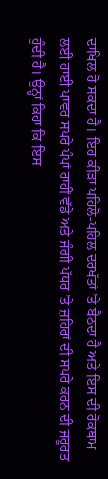ਦਾਖਿਲ ਹੋ ਸਕਦਾ ਹੈ। ਇਹ ਕੀੜਾ ਪਹਿਲੋ-ਪਹਿਲ ਦਰਖੱਤਾਂ ’ਤੇ ਬੈਠਦਾ ਹੈ ਅਤੇ ਇਸ ਦੀ ਰੋਕਥਾਮ ਲਈ ਹਾਈ ਪਾਵਰ ਸਪਰੇ ਪੰਪਾਂ ਰਾਹੀਂ ਵੱਡੇ ਅਤੇ ਜੰਗੀ ਪੱਧਰ ’ਤੇ ਜ਼ਹਿਰਾਂ ਦੀ ਸਪਰੇ ਕਰਨ ਦੀ ਜਰੂਰਤ ਹੁੰਦੀ ਹੈ। ਉਨ੍ਹਾਂ ਕਿਹਾ ਕਿ ਇਸ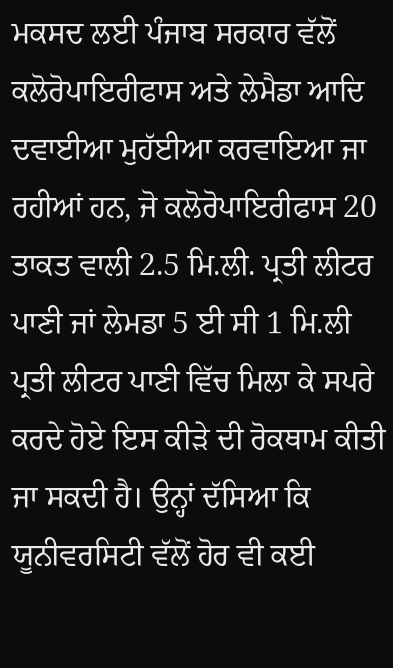ਮਕਸਦ ਲਈ ਪੰਜਾਬ ਸਰਕਾਰ ਵੱਲੋਂ ਕਲੋਰੋਪਾਇਰੀਫਾਸ ਅਤੇ ਲੇਮੈਡਾ ਆਦਿ ਦਵਾਈਆ ਮੁਹੱਈਆ ਕਰਵਾਇਆ ਜਾ ਰਹੀਆਂ ਹਨ, ਜੋ ਕਲੋਰੋਪਾਇਰੀਫਾਸ 20 ਤਾਕਤ ਵਾਲੀ 2.5 ਮਿ.ਲੀ. ਪ੍ਰਤੀ ਲੀਟਰ ਪਾਣੀ ਜਾਂ ਲੇਮਡਾ 5 ਈ ਸੀ 1 ਮਿ.ਲੀ ਪ੍ਰਤੀ ਲੀਟਰ ਪਾਣੀ ਵਿੱਚ ਮਿਲਾ ਕੇ ਸਪਰੇ ਕਰਦੇ ਹੋਏ ਇਸ ਕੀੜੇ ਦੀ ਰੋਕਥਾਮ ਕੀਤੀ ਜਾ ਸਕਦੀ ਹੈ। ਉਨ੍ਹਾਂ ਦੱਸਿਆ ਕਿ ਯੂਨੀਵਰਸਿਟੀ ਵੱਲੋਂ ਹੋਰ ਵੀ ਕਈ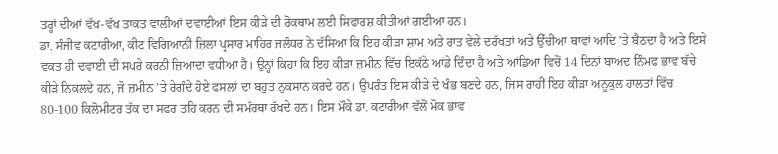ਤਰ੍ਹਾਂ ਦੀਆਂ ਵੱਖ-ਵੱਖ ਤਾਕਤ ਵਾਲੀਆਂ ਦਵਾਈਆਂ ਇਸ ਕੀੜੇ ਦੀ ਰੋਕਥਾਮ ਲਈ ਸਿਫਾਰਸ਼ ਕੀਤੀਆਂ ਗਈਆ ਹਨ।
ਡਾ. ਸੰਜੀਵ ਕਟਾਰੀਆ, ਕੀਟ ਵਿਗਿਆਨੀ ਜ਼ਿਲਾ ਪ੍ਰਸਾਰ ਮਾਹਿਰ ਜਲੰਧਰ ਨੇ ਦੱਸਿਆ ਕਿ ਇਹ ਕੀੜਾ ਸ਼ਾਮ ਅਤੇ ਰਾਤ ਵੇਲੇ ਦਰੱਖਤਾਂ ਅਤੇ ਉੱਚੀਆ ਥਾਵਾਂ ਆਦਿ ’ਤੇ ਬੈਠਦਾ ਹੈ ਅਤੇ ਇਸੇ ਵਕਤ ਹੀ ਦਵਾਈ ਦੀ ਸਪਰੇ ਕਰਨੀ ਜ਼ਿਆਦਾ ਵਧੀਆ ਹੈ। ਉਨ੍ਹਾਂ ਕਿਹਾ ਕਿ ਇਹ ਕੀੜਾ ਜ਼ਮੀਨ ਵਿੱਚ ਇਕੱਠੇ ਆਂਡੇ ਦਿੰਦਾ ਹੈ ਅਤੇ ਆਂਡਿਆ ਵਿਚੋਂ 14 ਦਿਨਾਂ ਬਾਅਦ ਨਿੰਮਫ ਭਾਵ ਬੱਚੇ ਕੀੜੇ ਨਿਕਲਦੇ ਹਨ, ਜੋ ਜ਼ਮੀਨ ’ਤੇ ਰੇਗੰਦੇ ਹੋਏ ਫਸਲਾਂ ਦਾ ਬਹੁਤ ਨੁਕਸਾਨ ਕਰਦੇ ਹਨ। ਉਪਰੰਤ ਇਸ ਕੀੜੇ ਦੇ ਖੰਭ ਬਣਦੇ ਹਨ, ਜਿਸ ਰਾਹੀਂ ਇਹ ਕੀੜਾ ਅਨੂਕੁਲ ਹਾਲਤਾਂ ਵਿੱਚ 80-100 ਕਿਲੋਮੀਟਰ ਤੱਕ ਦਾ ਸਫਰ ਤਹਿ ਕਰਨ ਦੀ ਸਮੱਰਥਾ ਰੱਖਦੇ ਹਨ। ਇਸ ਮੌਕੇ ਡਾ. ਕਟਾਰੀਆ ਵੱਲੋਂ ਮੋਕ ਭਾਵ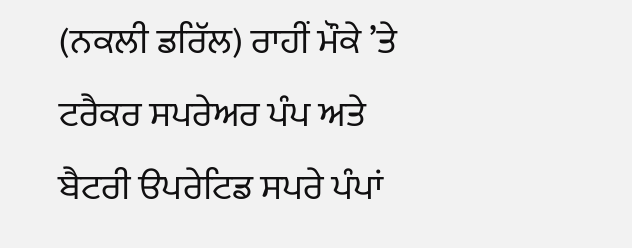(ਨਕਲੀ ਡਰਿੱਲ) ਰਾਹੀਂ ਮੌਕੇ ’ਤੇ ਟਰੈਕਰ ਸਪਰੇਅਰ ਪੰਪ ਅਤੇ ਬੈਟਰੀ ੳਪਰੇਟਿਡ ਸਪਰੇ ਪੰਪਾਂ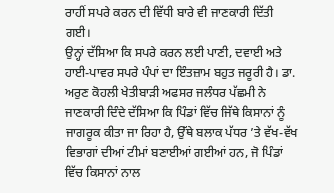ਰਾਹੀਂ ਸਪਰੇ ਕਰਨ ਦੀ ਵਿੱਧੀ ਬਾਰੇ ਵੀ ਜਾਣਕਾਰੀ ਦਿੱਤੀ ਗਈ।
ਉਨ੍ਹਾਂ ਦੱਸਿਆ ਕਿ ਸਪਰੇ ਕਰਨ ਲਈ ਪਾਣੀ, ਦਵਾਈ ਅਤੇ ਹਾਈ-ਪਾਵਰ ਸਪਰੇ ਪੰਪਾਂ ਦਾ ਇੰਤਜ਼ਾਮ ਬਹੁਤ ਜਰੂਰੀ ਹੈ। ਡਾ. ਅਰੁਣ ਕੋਹਲੀ ਖੇਤੀਬਾੜੀ ਅਫਸਰ ਜਲੰਧਰ ਪੱਛਮੀ ਨੇ ਜਾਣਕਾਰੀ ਦਿੰਦੇ ਦੱਸਿਆ ਕਿ ਪਿੰਡਾਂ ਵਿੱਚ ਜਿੱਥੇ ਕਿਸਾਨਾਂ ਨੂੰ ਜਾਗਰੂਕ ਕੀਤਾ ਜਾ ਰਿਹਾ ਹੈ, ਉੱਥੇ ਬਲਾਕ ਪੱਧਰ ’ਤੇ ਵੱਖ-ਵੱਖ ਵਿਭਾਗਾਂ ਦੀਆਂ ਟੀਮਾਂ ਬਣਾਈਆਂ ਗਈਆਂ ਹਨ, ਜੋ ਪਿੰਡਾਂ ਵਿੱਚ ਕਿਸਾਨਾਂ ਨਾਲ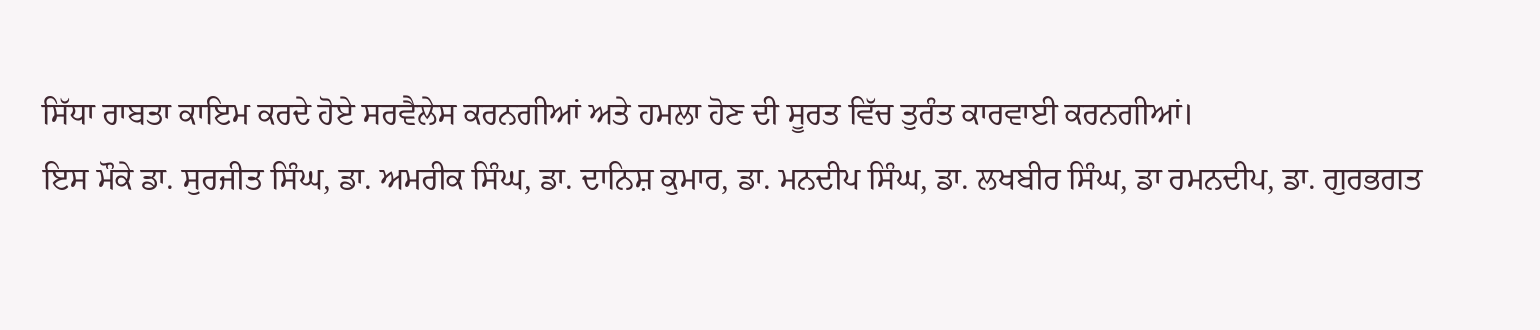ਸਿੱਧਾ ਰਾਬਤਾ ਕਾਇਮ ਕਰਦੇ ਹੋਏ ਸਰਵੈਲੇਸ ਕਰਨਗੀਆਂ ਅਤੇ ਹਮਲਾ ਹੋਣ ਦੀ ਸੂਰਤ ਵਿੱਚ ਤੁਰੰਤ ਕਾਰਵਾਈ ਕਰਨਗੀਆਂ।
ਇਸ ਮੌਕੇ ਡਾ. ਸੁਰਜੀਤ ਸਿੰਘ, ਡਾ. ਅਮਰੀਕ ਸਿੰਘ, ਡਾ. ਦਾਨਿਸ਼ ਕੁਮਾਰ, ਡਾ. ਮਨਦੀਪ ਸਿੰਘ, ਡਾ. ਲਖਬੀਰ ਸਿੰਘ, ਡਾ ਰਮਨਦੀਪ, ਡਾ. ਗੁਰਭਗਤ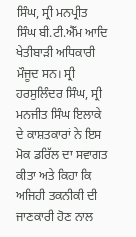ਸਿੰਘ, ਸ੍ਰੀ ਮਨਪ੍ਰੀਤ ਸਿੰਘ ਬੀ.ਟੀ.ਐੱਮ ਆਦਿ ਖੇਤੀਬਾੜੀ ਅਧਿਕਾਰੀ ਮੌਜੂਦ ਸਨ। ਸ੍ਰੀ ਹਰਸੁਲਿੰਦਰ ਸਿੰਘ, ਸ੍ਰੀ ਮਨਜੀਤ ਸਿੰਘ ਇਲਾਕੇ ਦੇ ਕਾਸ਼ਤਕਾਰਾਂ ਨੇ ਇਸ ਮੋਕ ਡਰਿੱਲ ਦਾ ਸਵਾਗਤ ਕੀਤਾ ਅਤੇ ਕਿਹਾ ਕਿ ਅਜਿਹੀ ਤਕਨੀਕੀ ਦੀ ਜਾਣਕਾਰੀ ਹੋਣ ਨਾਲ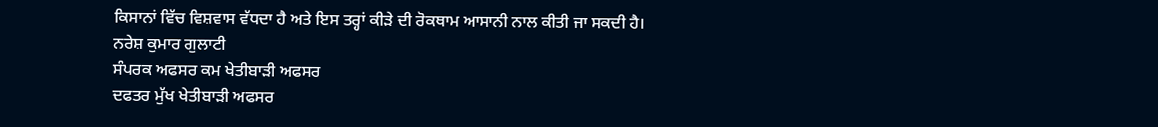ਕਿਸਾਨਾਂ ਵਿੱਚ ਵਿਸ਼ਵਾਸ ਵੱਧਦਾ ਹੈ ਅਤੇ ਇਸ ਤਰ੍ਹਾਂ ਕੀੜੇ ਦੀ ਰੋਕਥਾਮ ਆਸਾਨੀ ਨਾਲ ਕੀਤੀ ਜਾ ਸਕਦੀ ਹੈ।
ਨਰੇਸ਼ ਕੁਮਾਰ ਗੁਲਾਟੀ
ਸੰਪਰਕ ਅਫਸਰ ਕਮ ਖੇਤੀਬਾੜੀ ਅਫਸਰ
ਦਫਤਰ ਮੁੱਖ ਖੇਤੀਬਾੜੀ ਅਫਸਰ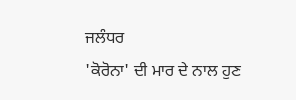ਜਲੰਧਰ
'ਕੋਰੋਨਾ' ਦੀ ਮਾਰ ਦੇ ਨਾਲ ਹੁਣ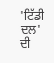'ਟਿੱਡੀ ਦਲ' ਦੀ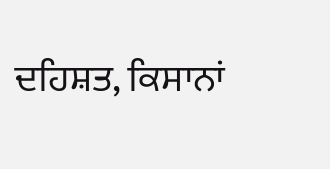ਦਹਿਸ਼ਤ, ਕਿਸਾਨਾਂ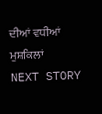ਦੀਆਂ ਵਧੀਆਂ ਮੁਸ਼ਕਿਲਾਂ
NEXT STORY